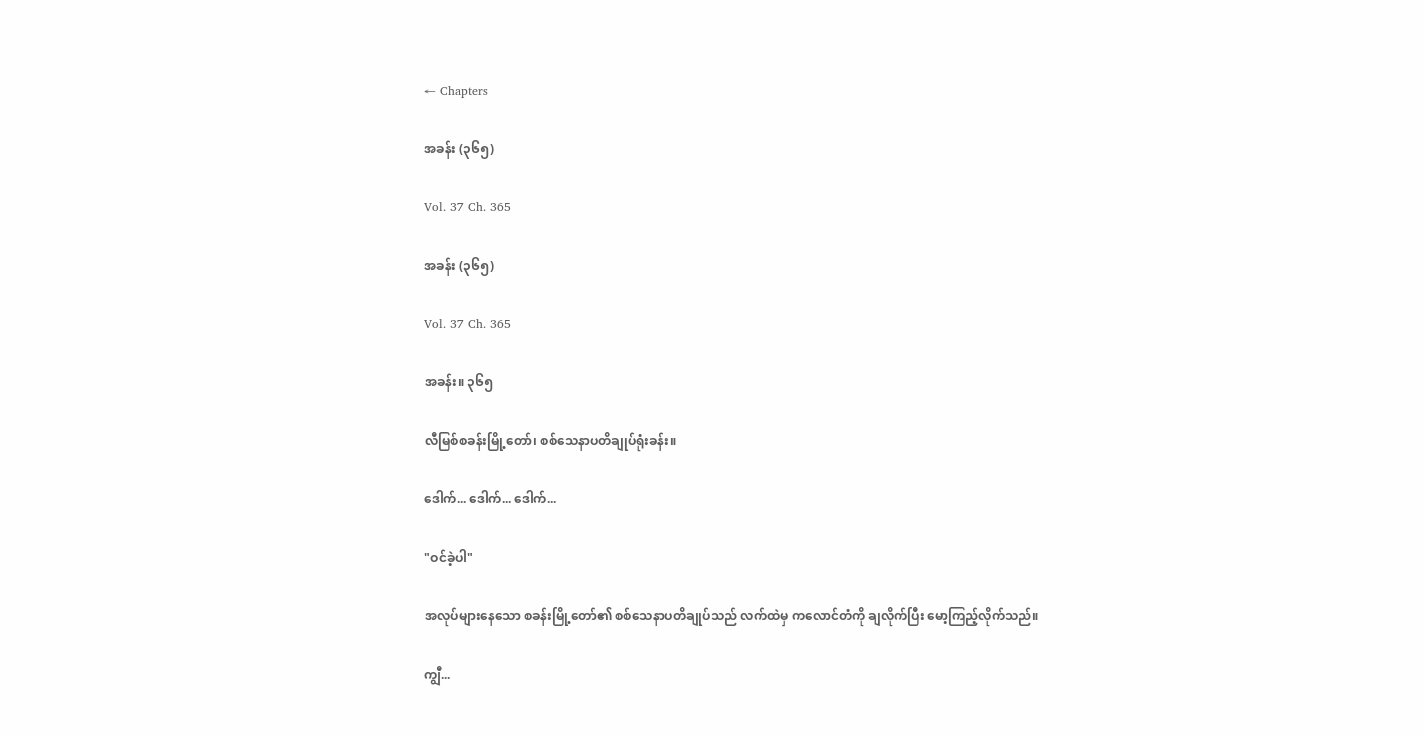← Chapters

အခန်း (၃၆၅)

Vol. 37 Ch. 365

အခန်း (၃၆၅)

Vol. 37 Ch. 365

အခန်း။ ၃၆၅

လီမြစ်စခန်းမြို့တော်၊ စစ်သေနာပတိချုပ်ရုံးခန်း။

ဒေါက်... ဒေါက်... ဒေါက်...

"ဝင်ခဲ့ပါ"

အလုပ်များနေသော စခန်းမြို့တော်၏ စစ်သေနာပတိချုပ်သည် လက်ထဲမှ ကလောင်တံကို ချလိုက်ပြီး မော့ကြည့်လိုက်သည်။

ကျွီ...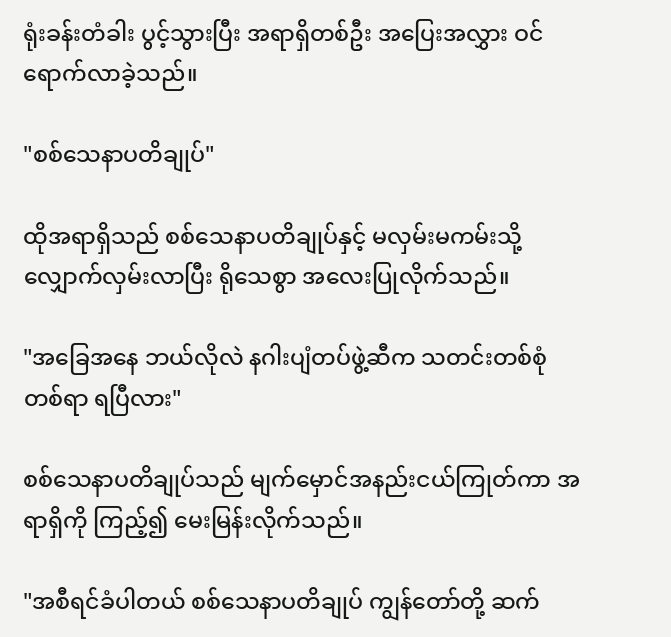ရုံးခန်းတံခါး ပွင့်သွားပြီး အရာရှိတစ်ဦး အပြေးအလွှား ဝင်ရောက်လာခဲ့သည်။

"စစ်သေနာပတိချုပ်"

ထိုအရာရှိသည် စစ်သေနာပတိချုပ်နှင့် မလှမ်းမကမ်းသို့ လျှောက်လှမ်းလာပြီး ရိုသေစွာ အလေးပြုလိုက်သည်။

"အခြေအနေ ဘယ်လိုလဲ နဂါးပျံတပ်ဖွဲ့ဆီက သတင်းတစ်စုံတစ်ရာ ရပြီလား"

စစ်သေနာပတိချုပ်သည် မျက်မှောင်အနည်းငယ်ကြုတ်ကာ အရာရှိကို ကြည့်၍ မေးမြန်းလိုက်သည်။

"အစီရင်ခံပါတယ် စစ်သေနာပတိချုပ် ကျွန်တော်တို့ ဆက်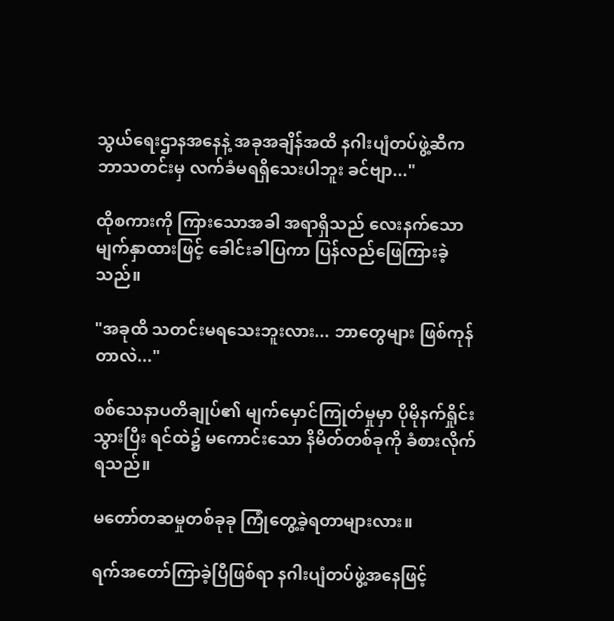သွယ်ရေးဌာနအနေနဲ့ အခုအချိန်အထိ နဂါးပျံတပ်ဖွဲ့ဆီက ဘာသတင်းမှ လက်ခံမရရှိသေးပါဘူး ခင်ဗျာ..."

ထိုစကားကို ကြားသောအခါ အရာရှိသည် လေးနက်သော မျက်နှာထားဖြင့် ခေါင်းခါပြကာ ပြန်လည်ဖြေကြားခဲ့သည်။

"အခုထိ သတင်းမရသေးဘူးလား... ဘာတွေများ ဖြစ်ကုန်တာလဲ..."

စစ်သေနာပတိချုပ်၏ မျက်မှောင်ကြုတ်မှုမှာ ပိုမိုနက်ရှိုင်းသွားပြီး ရင်ထဲ၌ မကောင်းသော နိမိတ်တစ်ခုကို ခံစားလိုက်ရသည်။

မတော်တဆမှုတစ်ခုခု ကြုံတွေ့ခဲ့ရတာများလား။

ရက်အတော်ကြာခဲ့ပြီဖြစ်ရာ နဂါးပျံတပ်ဖွဲ့အနေဖြင့်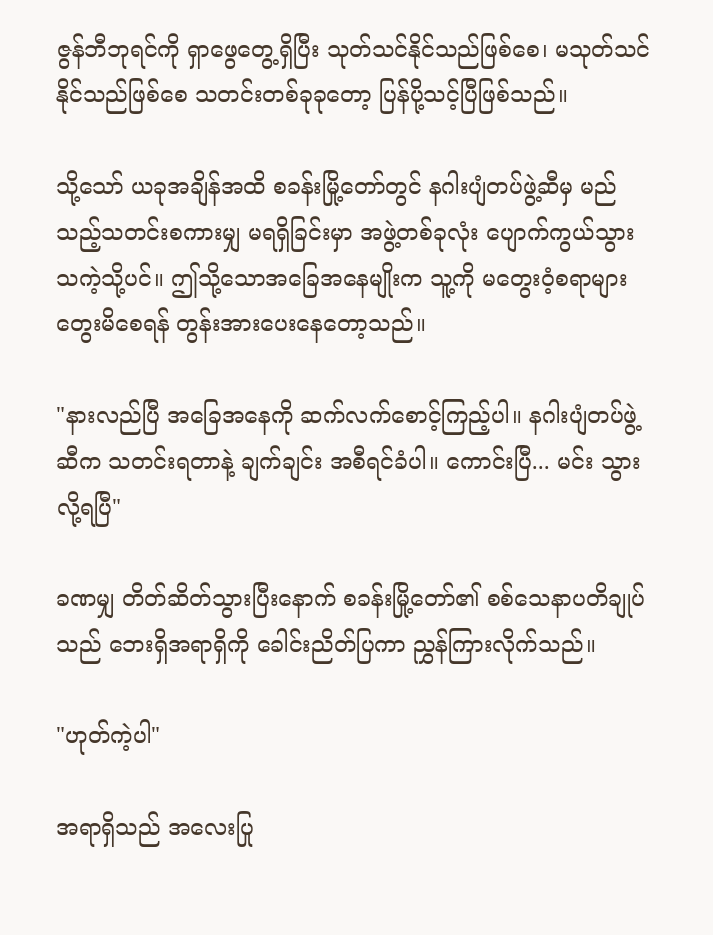ဇွန်ဘီဘုရင်ကို ရှာဖွေတွေ့ရှိပြီး သုတ်သင်နိုင်သည်ဖြစ်စေ၊ မသုတ်သင်နိုင်သည်ဖြစ်စေ သတင်းတစ်ခုခုတော့ ပြန်ပို့သင့်ပြီဖြစ်သည်။

သို့သော် ယခုအချိန်အထိ စခန်းမြို့တော်တွင် နဂါးပျံတပ်ဖွဲ့ဆီမှ မည်သည့်သတင်းစကားမျှ မရရှိခြင်းမှာ အဖွဲ့တစ်ခုလုံး ပျောက်ကွယ်သွားသကဲ့သို့ပင်။ ဤသို့သောအခြေအနေမျိုးက သူ့ကို မတွေးဝံ့စရာများ တွေးမိစေရန် တွန်းအားပေးနေတော့သည်။

"နားလည်ပြီ အခြေအနေကို ဆက်လက်စောင့်ကြည့်ပါ။ နဂါးပျံတပ်ဖွဲ့ဆီက သတင်းရတာနဲ့ ချက်ချင်း အစီရင်ခံပါ။ ကောင်းပြီ... မင်း သွားလို့ရပြီ"

ခဏမျှ တိတ်ဆိတ်သွားပြီးနောက် စခန်းမြို့တော်၏ စစ်သေနာပတိချုပ်သည် ဘေးရှိအရာရှိကို ခေါင်းညိတ်ပြကာ ညွှန်ကြားလိုက်သည်။

"ဟုတ်ကဲ့ပါ"

အရာရှိသည် အလေးပြု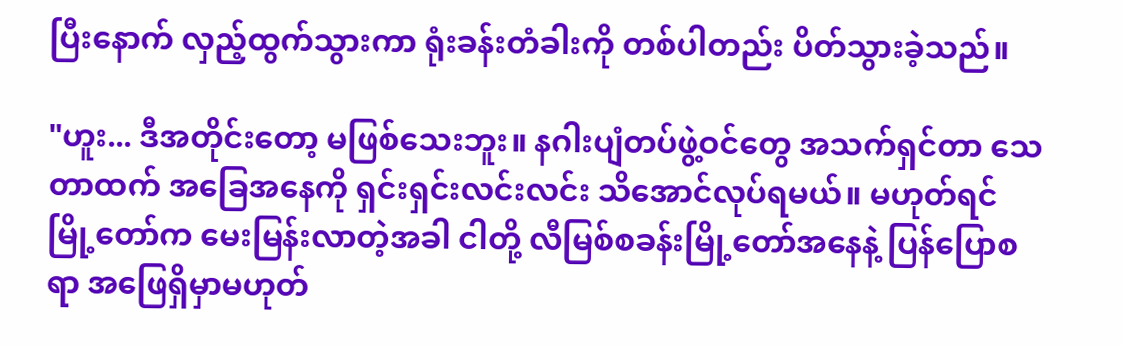ပြီးနောက် လှည့်ထွက်သွားကာ ရုံးခန်းတံခါးကို တစ်ပါတည်း ပိတ်သွားခဲ့သည်။

"ဟူး... ဒီအတိုင်းတော့ မဖြစ်သေးဘူး။ နဂါးပျံတပ်ဖွဲ့ဝင်တွေ အသက်ရှင်တာ သေတာထက် အခြေအနေကို ရှင်းရှင်းလင်းလင်း သိအောင်လုပ်ရမယ်။ မဟုတ်ရင် မြို့တော်က မေးမြန်းလာတဲ့အခါ ငါတို့ လီမြစ်စခန်းမြို့တော်အနေနဲ့ ပြန်ပြောစရာ အဖြေရှိမှာမဟုတ်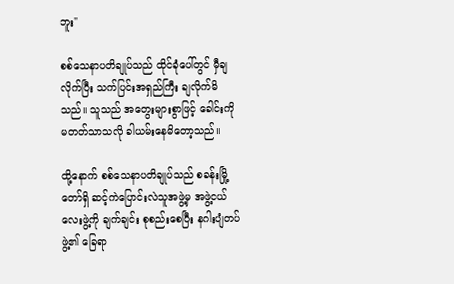ဘူး"

စစ်သေနာပတိချုပ်သည် ထိုင်ခုံပေါ်တွင် မှီချလိုက်ပြီး သက်ပြင်းအရှည်ကြီး ချလိုက်မိသည်။ သူသည် အတွေးများစွာဖြင့် ခေါင်းကို မတတ်သာသလို ခါယမ်းနေမိတော့သည်။

ထို့နောက် စစ်သေနာပတိချုပ်သည် စခန်းမြို့တော်ရှိ ဆင့်ကဲပြောင်းလဲသူအဖွဲ့မှ အဖွဲ့ငယ်လေးဖွဲ့ကို ချက်ချင်း စုစည်းစေပြီး နဂါးပျံတပ်ဖွဲ့၏ ခြေရာ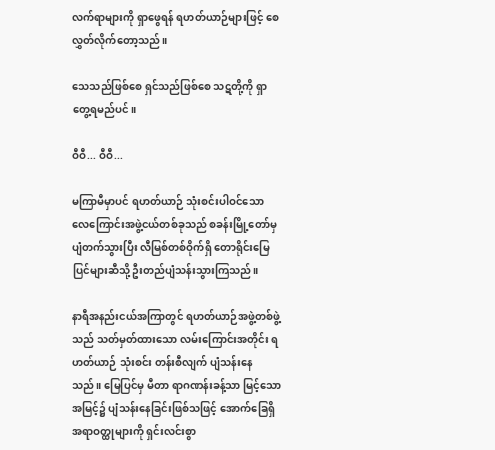လက်ရာများကို ရှာဖွေရန် ရဟတ်ယာဉ်များဖြင့် စေလွှတ်လိုက်တော့သည်။

သေသည်ဖြစ်စေ ရှင်သည်ဖြစ်စေ သဋတို့ကို ရှာတွေ့ရမည်ပင်။

ဝီဝီ... ဝီဝီ...

မကြာမီမှာပင် ရဟတ်ယာဉ် သုံးစင်းပါဝင်သော လေကြောင်းအဖွဲ့ငယ်တစ်ခုသည် စခန်းမြို့တော်မှ ပျံတက်သွားပြီး လီမြစ်တစ်ဝိုက်ရှိ တောရိုင်းမြေပြင်များဆီသို့ ဦးတည်ပျံသန်းသွားကြသည်။

နာရီအနည်းငယ်အကြာတွင် ရဟတ်ယာဉ်အဖွဲ့တစ်ဖွဲ့သည် သတ်မှတ်ထားသော လမ်းကြောင်းအတိုင်း ရဟတ်ယာဉ် သုံးစင်း တန်းစီလျက် ပျံသန်းနေသည်။ မြေပြင်မှ မီတာ ရာဂဏန်းခန့်သာ မြင့်သော အမြင့်၌ ပျံသန်းနေခြင်းဖြစ်သဖြင့် အောက်ခြေရှိ အရာဝတ္ထုများကို ရှင်းလင်းစွာ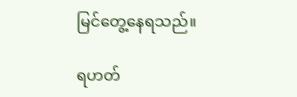မြင်တွေ့နေရသည်။

ရဟတ်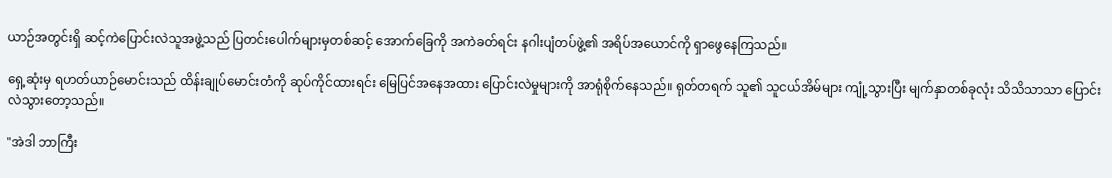ယာဉ်အတွင်းရှိ ဆင့်ကဲပြောင်းလဲသူအဖွဲ့သည် ပြတင်းပေါက်များမှတစ်ဆင့် အောက်ခြေကို အကဲခတ်ရင်း နဂါးပျံတပ်ဖွဲ့၏ အရိပ်အယောင်ကို ရှာဖွေနေကြသည်။

ရှေ့ဆုံးမှ ရဟတ်ယာဉ်မောင်းသည် ထိန်းချုပ်မောင်းတံကို ဆုပ်ကိုင်ထားရင်း မြေပြင်အနေအထား ပြောင်းလဲမှုများကို အာရုံစိုက်နေသည်။ ရုတ်တရက် သူ၏ သူငယ်အိမ်များ ကျုံ့သွားပြီး မျက်နှာတစ်ခုလုံး သိသိသာသာ ပြောင်းလဲသွားတော့သည်။

"အဲဒါ ဘာကြီး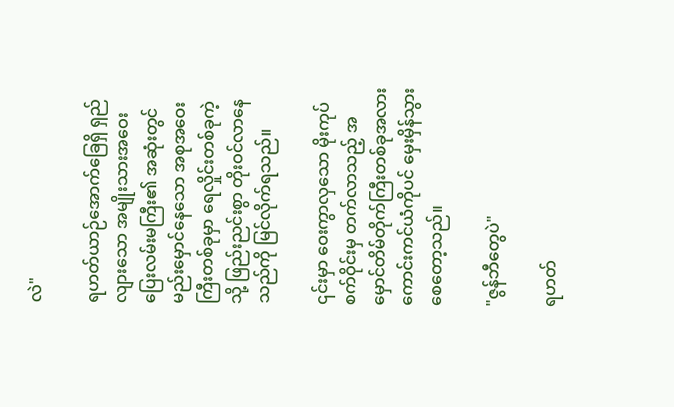လဲ"

ရဟတ်ယာဉ်အောက်ခြေရှိ ရှည်လျားသော အမျိုးသားအဝေးပြေးလမ်းမကြီး၏ အဆုံးတွင် မည်းမှောင်နေသော အစုအဝေးကြီးတစ်ခုမှာ ရေလှိုင်းတစ်ခုကဲ့သို့ ဖြည်းညင်းစွာ တိုးဝင်လာနေသည်ကို မြင်လိုက်ရသည်။

၎င်းမှာ ဝေးကွာလှသော မိုးကုပ်စက်ဝိုင်းမှ တက်လာသည့် အမှောင်တိမ်တိုက်ကြီးတစ်ခုအလား ကောင်းကင်ယံကိုပင် မှေးမှိန်သွားစေတော့သည်။

"ဇွန်ဘီတွေပဲ"

ရဟတ်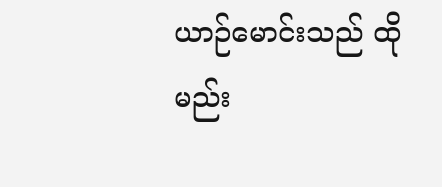ယာဉ်မောင်းသည် ထိုမည်း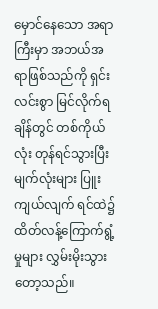မှောင်နေသော အရာကြီးမှာ အဘယ်အရာဖြစ်သည်ကို ရှင်းလင်းစွာ မြင်လိုက်ရချိန်တွင် တစ်ကိုယ်လုံး တုန်ရင်သွားပြီး မျက်လုံးများ ပြူးကျယ်လျက် ရင်ထဲ၌ ထိတ်လန့်ကြောက်ရွံ့မှုများ လွှမ်းမိုးသွားတော့သည်။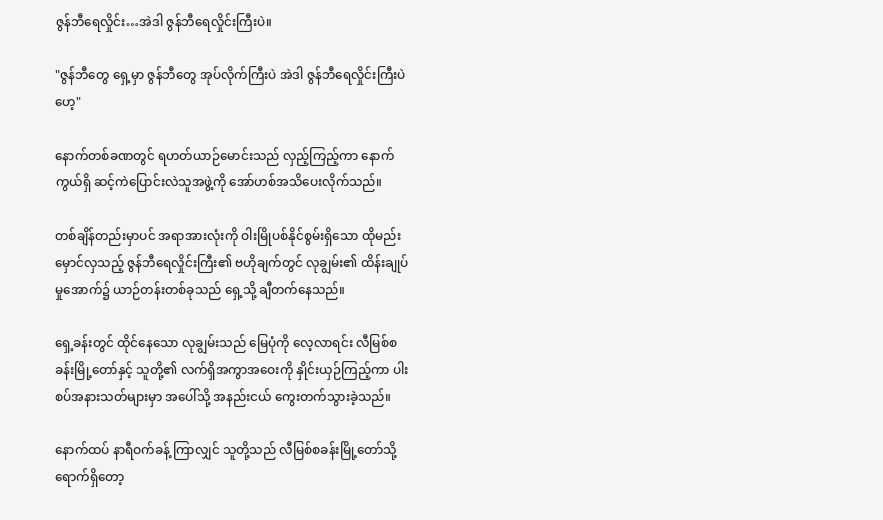ဇွန်ဘီရေလှိုင်း…အဲဒါ ဇွန်ဘီရေလှိုင်းကြီးပဲ။

"ဇွန်ဘီတွေ ရှေ့မှာ ဇွန်ဘီတွေ အုပ်လိုက်ကြီးပဲ အဲဒါ ဇွန်ဘီရေလှိုင်းကြီးပဲဟေ့"

နောက်တစ်ခဏတွင် ရဟတ်ယာဉ်မောင်းသည် လှည့်ကြည့်ကာ နောက်ကွယ်ရှိ ဆင့်ကဲပြောင်းလဲသူအဖွဲ့ကို အော်ဟစ်အသိပေးလိုက်သည်။

တစ်ချိန်တည်းမှာပင် အရာအားလုံးကို ဝါးမြိုပစ်နိုင်စွမ်းရှိသော ထိုမည်းမှောင်လှသည့် ဇွန်ဘီရေလှိုင်းကြီး၏ ဗဟိုချက်တွင် လုချွမ်း၏ ထိန်းချုပ်မှုအောက်၌ ယာဉ်တန်းတစ်ခုသည် ရှေ့သို့ ချီတက်နေသည်။

ရှေ့ခန်းတွင် ထိုင်နေသော လုချွမ်းသည် မြေပုံကို လေ့လာရင်း လီမြစ်စခန်းမြို့တော်နှင့် သူတို့၏ လက်ရှိအကွာအဝေးကို နှိုင်းယှဉ်ကြည့်ကာ ပါးစပ်အနားသတ်များမှာ အပေါ်သို့ အနည်းငယ် ကွေးတက်သွားခဲ့သည်။

နောက်ထပ် နာရီဝက်ခန့် ကြာလျှင် သူတို့သည် လီမြစ်စခန်းမြို့တော်သို့ ရောက်ရှိတော့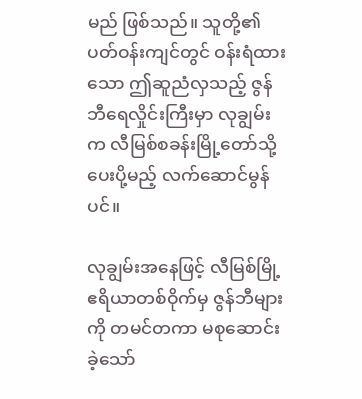မည် ဖြစ်သည်။ သူတို့၏ ပတ်ဝန်းကျင်တွင် ဝန်းရံထားသော ဤဆူညံလှသည့် ဇွန်ဘီရေလှိုင်းကြီးမှာ လုချွမ်းက လီမြစ်စခန်းမြို့တော်သို့ ပေးပို့မည့် လက်ဆောင်မွန်ပင်။

လုချွမ်းအနေဖြင့် လီမြစ်မြို့ ဧရိယာတစ်ဝိုက်မှ ဇွန်ဘီများကို တမင်တကာ မစုဆောင်းခဲ့သော်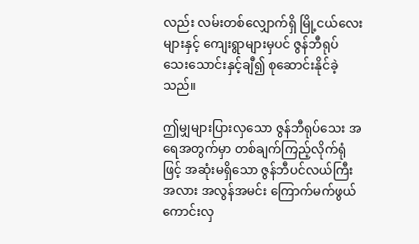လည်း လမ်းတစ်လျှောက်ရှိ မြို့ငယ်လေးများနှင့် ကျေးရွာများမှပင် ဇွန်ဘီရုပ်သေးသောင်းနှင့်ချီ၍ စုဆောင်းနိုင်ခဲ့သည်။

ဤမျှများပြားလှသော ဇွန်ဘီရုပ်သေး အရေအတွက်မှာ တစ်ချက်ကြည့်လိုက်ရုံဖြင့် အဆုံးမရှိသော ဇွန်ဘီပင်လယ်ကြီးအလား အလွန်အမင်း ကြောက်မက်ဖွယ်ကောင်းလှ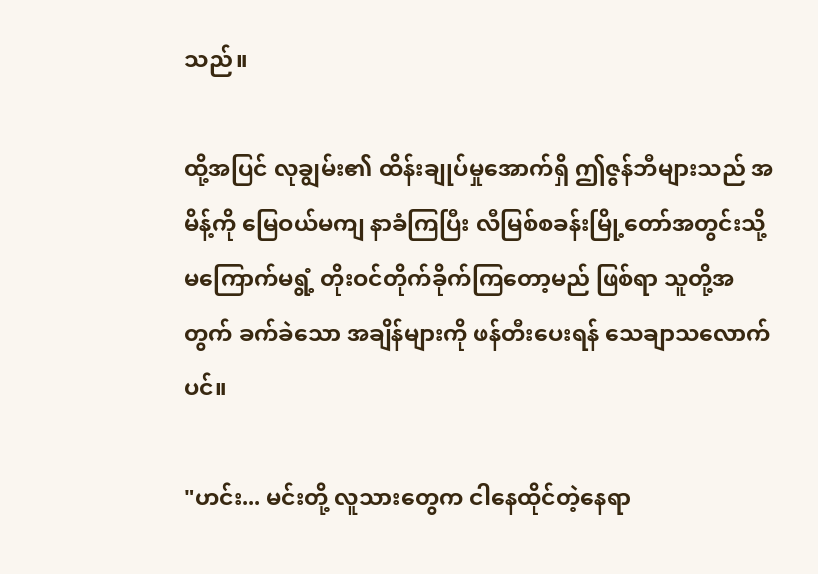သည်။

ထို့အပြင် လုချွမ်း၏ ထိန်းချုပ်မှုအောက်ရှိ ဤဇွန်ဘီများသည် အမိန့်ကို မြေဝယ်မကျ နာခံကြပြီး လီမြစ်စခန်းမြို့တော်အတွင်းသို့ မကြောက်မရွံ့ တိုးဝင်တိုက်ခိုက်ကြတော့မည် ဖြစ်ရာ သူတို့အတွက် ခက်ခဲသော အချိန်များကို ဖန်တီးပေးရန် သေချာသလောက်ပင်။

"ဟင်း... မင်းတို့ လူသားတွေက ငါနေထိုင်တဲ့နေရာ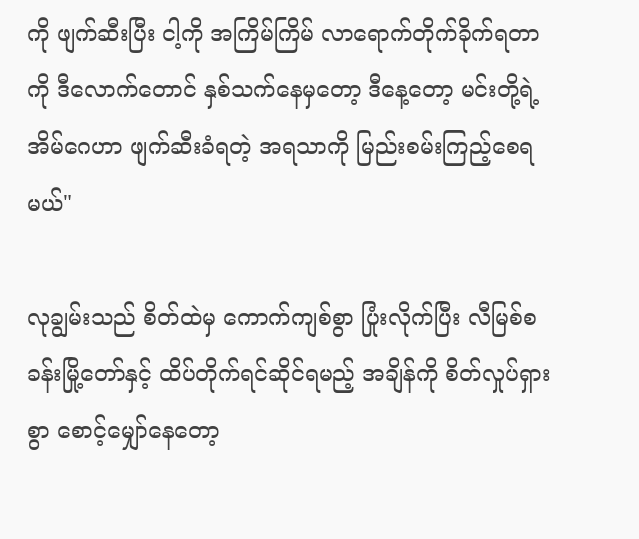ကို ဖျက်ဆီးပြီး ငါ့ကို အကြိမ်ကြိမ် လာရောက်တိုက်ခိုက်ရတာကို ဒီလောက်တောင် နှစ်သက်နေမှတော့ ဒီနေ့တော့ မင်းတို့ရဲ့ အိမ်ဂေဟာ ဖျက်ဆီးခံရတဲ့ အရသာကို မြည်းစမ်းကြည့်စေရမယ်"

လုချွမ်းသည် စိတ်ထဲမှ ကောက်ကျစ်စွာ ပြုံးလိုက်ပြီး လီမြစ်စခန်းမြို့တော်နှင့် ထိပ်တိုက်ရင်ဆိုင်ရမည့် အချိန်ကို စိတ်လှုပ်ရှားစွာ စောင့်မျှော်နေတော့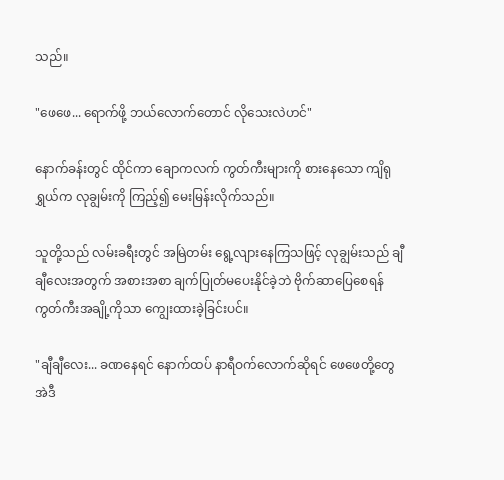သည်။

"ဖေဖေ... ရောက်ဖို့ ဘယ်လောက်တောင် လိုသေးလဲဟင်"

နောက်ခန်းတွင် ထိုင်ကာ ချောကလက် ကွတ်ကီးများကို စားနေသော ကျိရုရွှယ်က လုချွမ်းကို ကြည့်၍ မေးမြန်းလိုက်သည်။

သူတို့သည် လမ်းခရီးတွင် အမြဲတမ်း ရွေ့လျားနေကြသဖြင့် လုချွမ်းသည် ချီချီလေးအတွက် အစားအစာ ချက်ပြုတ်မပေးနိုင်ခဲ့ဘဲ ဗိုက်ဆာပြေစေရန် ကွတ်ကီးအချို့ကိုသာ ကျွေးထားခဲ့ခြင်းပင်။

"ချီချီလေး... ခဏနေရင် နောက်ထပ် နာရီဝက်လောက်ဆိုရင် ဖေဖေတို့တွေ အဲဒီ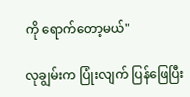ကို ရောက်တော့မယ်"

လုချွမ်းက ပြုံးလျက် ပြန်ဖြေပြီး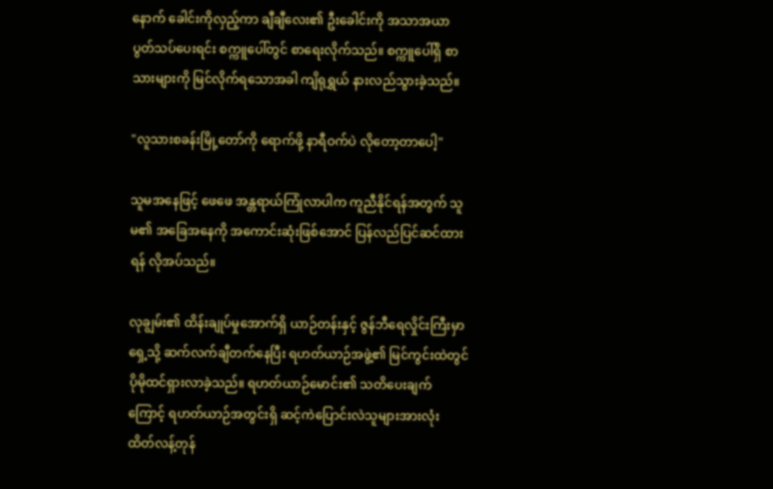နောက် ခေါင်းကိုလှည့်ကာ ချီချီလေး၏ ဦးခေါင်းကို အသာအယာ ပွတ်သပ်ပေးရင်း စက္ကူပေါ်တွင် စာရေးလိုက်သည်။ စက္ကူပေါ်ရှိ စာသားများကို မြင်လိုက်ရသောအခါ ကျိရုရွှယ် နားလည်သွားခဲ့သည်။

"လူသားစခန်းမြို့တော်ကို ရောက်ဖို့ နာရီဝက်ပဲ လိုတော့တာပေါ့"

သူမအနေဖြင့် ဖေဖေ အန္တရာယ်ကြုံလာပါက ကူညီနိုင်ရန်အတွက် သူမ၏ အခြေအနေကို အကောင်းဆုံးဖြစ်အောင် ပြန်လည်ပြင်ဆင်ထားရန် လိုအပ်သည်။

လုချွမ်း၏ ထိန်းချုပ်မှုအောက်ရှိ ယာဉ်တန်းနှင့် ဇွန်ဘီရေလှိုင်းကြီးမှာ ရှေ့သို့ ဆက်လက်ချီတက်နေပြီး ရဟတ်ယာဉ်အဖွဲ့၏ မြင်ကွင်းထဲတွင် ပိုမိုထင်ရှားလာခဲ့သည်။ ရဟတ်ယာဉ်မောင်း၏ သတိပေးချက်ကြောင့် ရဟတ်ယာဉ်အတွင်းရှိ ဆင့်ကဲပြောင်းလဲသူများအားလုံး ထိတ်လန့်တုန်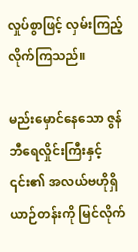လှုပ်စွာဖြင့် လှမ်းကြည့်လိုက်ကြသည်။

မည်းမှောင်နေသော ဇွန်ဘီရေလှိုင်းကြီးနှင့် ၎င်း၏ အလယ်ဗဟိုရှိ ယာဉ်တန်းကို မြင်လိုက်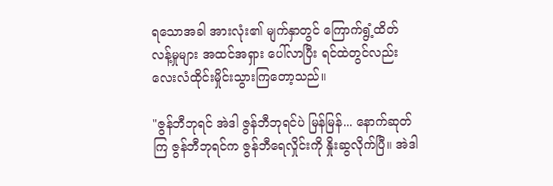ရသောအခါ အားလုံး၏ မျက်နှာတွင် ကြောက်ရွံ့ထိတ်လန့်မှုများ အထင်အရှား ပေါ်လာပြီး ရင်ထဲတွင်လည်း လေးလံထိုင်းမှိုင်းသွားကြတော့သည်။

"ဇွန်ဘီဘုရင် အဲဒါ ဇွန်ဘီဘုရင်ပဲ မြန်မြန်... နောက်ဆုတ်ကြ ဇွန်ဘီဘုရင်က ဇွန်ဘီရေလှိုင်းကို နှိုးဆွလိုက်ပြီ။ အဲဒါ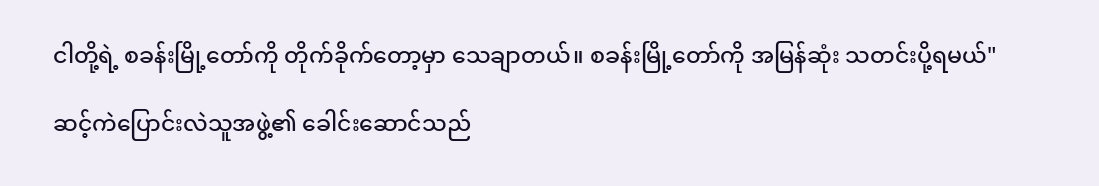ငါတို့ရဲ့ စခန်းမြို့တော်ကို တိုက်ခိုက်တော့မှာ သေချာတယ်။ စခန်းမြို့တော်ကို အမြန်ဆုံး သတင်းပို့ရမယ်"

ဆင့်ကဲပြောင်းလဲသူအဖွဲ့၏ ခေါင်းဆောင်သည်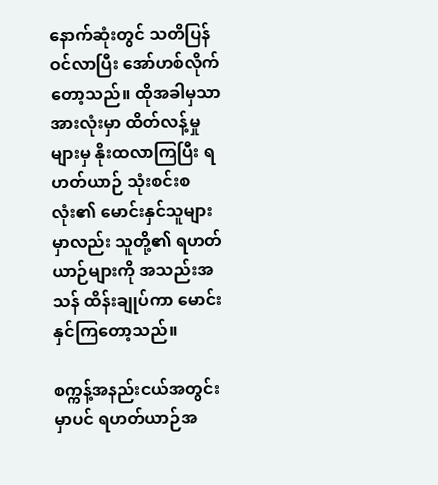နောက်ဆုံးတွင် သတိပြန်ဝင်လာပြီး အော်ဟစ်လိုက်တော့သည်။ ထိုအခါမှသာ အားလုံးမှာ ထိတ်လန့်မှုများမှ နိုးထလာကြပြီး ရဟတ်ယာဉ် သုံးစင်းစလုံး၏ မောင်းနှင်သူများမှာလည်း သူတို့၏ ရဟတ်ယာဉ်များကို အသည်းအသန် ထိန်းချုပ်ကာ မောင်းနှင်ကြတော့သည်။

စက္ကန့်အနည်းငယ်အတွင်းမှာပင် ရဟတ်ယာဉ်အ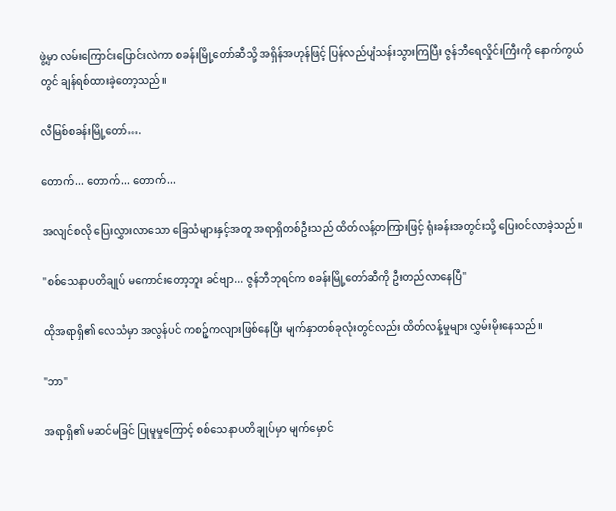ဖွဲ့မှာ လမ်းကြောင်းပြောင်းလဲကာ စခန်းမြို့တော်ဆီသို့ အရှိန်အဟုန်ဖြင့် ပြန်လည်ပျံသန်းသွားကြပြီး ဇွန်ဘီရေလှိုင်းကြီးကို နောက်ကွယ်တွင် ချန်ရစ်ထားခဲ့တော့သည်။

လီမြစ်စခန်းမြို့တော်….

တောက်... တောက်... တောက်...

အလျင်စလို ပြေးလွှားလာသော ခြေသံများနှင့်အတူ အရာရှိတစ်ဦးသည် ထိတ်လန့်တကြားဖြင့် ရုံးခန်းအတွင်းသို့ ပြေးဝင်လာခဲ့သည်။

"စစ်သေနာပတိချုပ် မကောင်းတော့ဘူး ခင်ဗျာ... ဇွန်ဘီဘုရင်က စခန်းမြို့တော်ဆီကို ဦးတည်လာနေပြီ"

ထိုအရာရှိ၏ လေသံမှာ အလွန်ပင် ကစဉ့်ကလျားဖြစ်နေပြီး မျက်နှာတစ်ခုလုံးတွင်လည်း ထိတ်လန့်မှုများ လွှမ်းမိုးနေသည်။

"ဘာ"

အရာရှိ၏ မဆင်မခြင် ပြုမူမှုကြောင့် စစ်သေနာပတိချုပ်မှာ မျက်မှောင်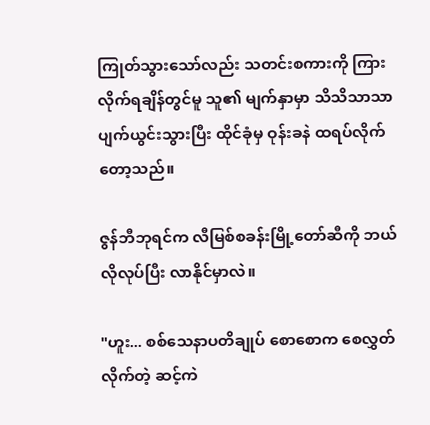ကြုတ်သွားသော်လည်း သတင်းစကားကို ကြားလိုက်ရချိန်တွင်မူ သူ၏ မျက်နှာမှာ သိသိသာသာ ပျက်ယွင်းသွားပြီး ထိုင်ခုံမှ ဝုန်းခနဲ ထရပ်လိုက်တော့သည်။

ဇွန်ဘီဘုရင်က လီမြစ်စခန်းမြို့တော်ဆီကို ဘယ်လိုလုပ်ပြီး လာနိုင်မှာလဲ။

"ဟူး... စစ်သေနာပတိချုပ် စောစောက စေလွှတ်လိုက်တဲ့ ဆင့်ကဲ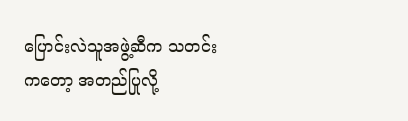ပြောင်းလဲသူအဖွဲ့ဆီက သတင်းကတော့ အတည်ပြုလို့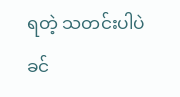ရတဲ့ သတင်းပါပဲ ခင်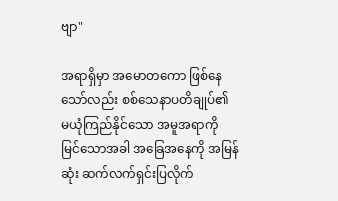ဗျာ"

အရာရှိမှာ အမောတကော ဖြစ်နေသော်လည်း စစ်သေနာပတိချုပ်၏ မယုံကြည်နိုင်သော အမူအရာကို မြင်သောအခါ အခြေအနေကို အမြန်ဆုံး ဆက်လက်ရှင်းပြလိုက်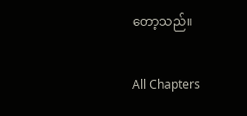တော့သည်။

All Chapters